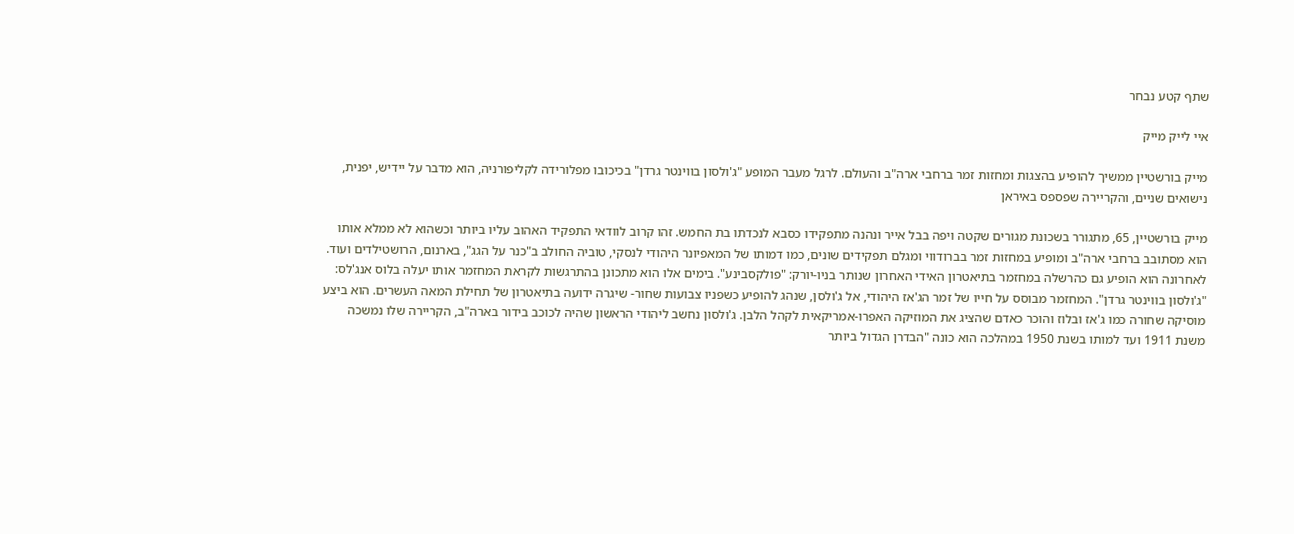שתף קטע נבחר

איי לייק מייק

מייק בורשטיין ממשיך להופיע בהצגות ומחזות זמר ברחבי ארה"ב והעולם. לרגל מעבר המופע "ג'ולסון בווינטר גרדן" בכיכובו מפלורידה לקליפורניה, הוא מדבר על יידיש, יפנית, נישואים שניים, והקריירה שפספס באיראן

מייק בורשטיין, 65, מתגורר בשכונת מגורים שקטה ויפה בבל אייר ונהנה מתפקידו כסבא לנכדתו בת החמש. זהו קרוב לוודאי התפקיד האהוב עליו ביותר וכשהוא לא ממלא אותו הוא מסתובב ברחבי ארה"ב ומופיע במחזות זמר בברודווי ומגלם תפקידים שונים, כמו דמותו של המאפיונר היהודי לנסקי, טוביה החולב ב"כנר על הגג", בארנום, הרושטילדים ועוד. לאחרונה הוא הופיע גם כהרשלה במחזמר בתיאטרון האידי האחרון שנותר בניו-יורק: "פולקסבינע". בימים אלו הוא מתכונן בהתרגשות לקראת המחזמר אותו יעלה בלוס אנג'לס: "ג'ולסון בווינטר גרדן". המחזמר מבוסס על חייו של זמר הג'אז היהודי, אל ג'ולסן, שנהג להופיע כשפניו צבועות שחור- שיגרה ידועה בתיאטרון של תחילת המאה העשרים. הוא ביצע מוסיקה שחורה כמו ג'אז ובלוז והוכר כאדם שהציג את המוזיקה האפרו-אמריקאית לקהל הלבן. ג'ולסון נחשב ליהודי הראשון שהיה לכוכב בידור בארה"ב, הקריירה שלו נמשכה משנת 1911 ועד למותו בשנת 1950 במהלכה הוא כונה "הבדרן הגדול ביותר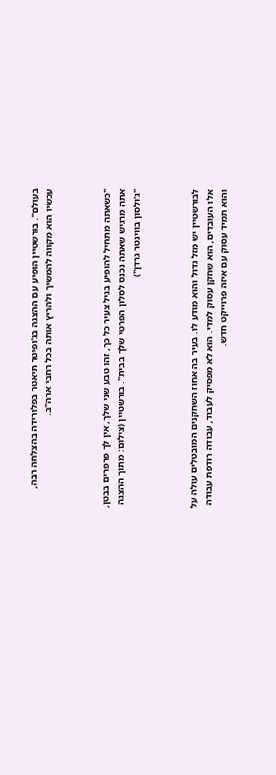בעולם". בורשטיין הופיע עם ההצגה בג'ופיטר תיאטר בפלורידה בהצלחה רבה, עכשיו הוא מקווה להמשיך ולהריץ אותה בכל רחבי ארה"ב.



"כשאתה מתחיל להופיע בגיל צעיר כל כך, זהו טבע שני שלך, אין לך פרפרים בבטן, אתה מרגיש שאתה נכנס לסלון הפרטי שלך בבית". בורשטיין (צילום: מתוך ההצגה "ג'ולסון בווינטר גרדן")



לבורשטיין יש מזל גדול והוא מודע לו. בעיר בה אחוז השחקנים המובטלים עולה על אלו העובדים, הוא שחקן עסוק למדי. הוא לא מפסיק לעבוד, עבודה רודפת עבודה והוא תמיד עסוק עם איזה פרוייקט חדש.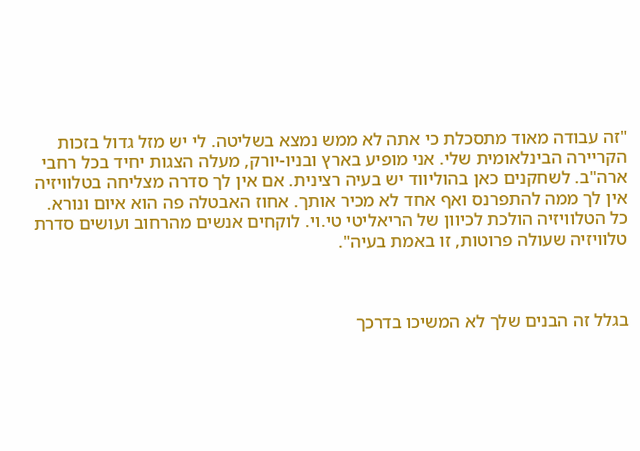"זה עבודה מאוד מתסכלת כי אתה לא ממש נמצא בשליטה. לי יש מזל גדול בזכות הקריירה הבינלאומית שלי. אני מופיע בארץ ובניו-יורק, מעלה הצגות יחיד בכל רחבי ארה"ב. לשחקנים כאן בהוליווד יש בעיה רצינית. אם אין לך סדרה מצליחה בטלוויזיה אין לך ממה להתפרנס ואף אחד לא מכיר אותך. אחוז האבטלה פה הוא איום ונורא. כל הטלוויזיה הולכת לכיוון של הריאליטי טי.וי. לוקחים אנשים מהרחוב ועושים סדרת טלוויזיה שעולה פרוטות, זו באמת בעיה".



בגלל זה הבנים שלך לא המשיכו בדרכך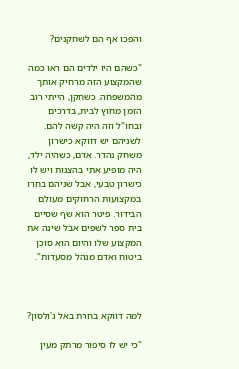והפכו אף הם לשחקנים?

"כשהם היו ילדים הם ראו כמה שהמקצוע הזה מרחיק אותך מהמשפחה. כשחקן, הייתי רוב הזמן מחוץ לבית, בדרכים ובחו"ל וזה היה קשה להם. לשניהם יש דווקא כישרון משחק נהדר. אדם, כשהיה ילד, היה מופיע אתי בהצגות ויש לו כישרון טבעי, אבל שניהם בחרו במקצועות הרחוקים מעולם הבידור. פיטר הוא שף שסיים בית ספר לשפים אבל שינה את המקצוע שלו והיום הוא סוכן ביטוח ואדם מנהל מסעדות".



למה דווקא בחרת באל ג'ולסון?

"כי יש לו סיפור מרתק מעין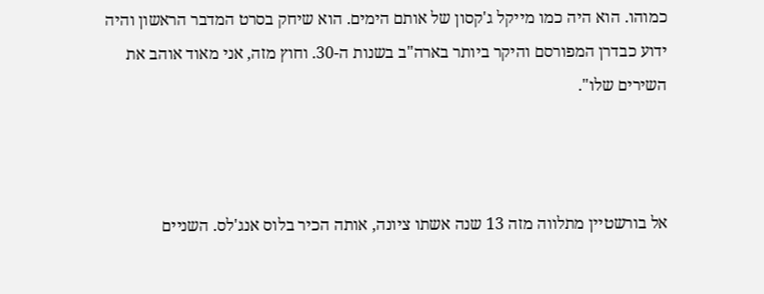כמוהו. הוא היה כמו מייקל ג'קסון של אותם הימים. הוא שיחק בסרט המדבר הראשון והיה ידוע כבדרן המפורסם והיקר ביותר בארה"ב בשנות ה-30. וחוץ מזה, אני מאוד אוהב את השירים שלו".



אל בורשטיין מתלווה מזה 13 שנה אשתו ציונה, אותה הכיר בלוס אנג'לס. השניים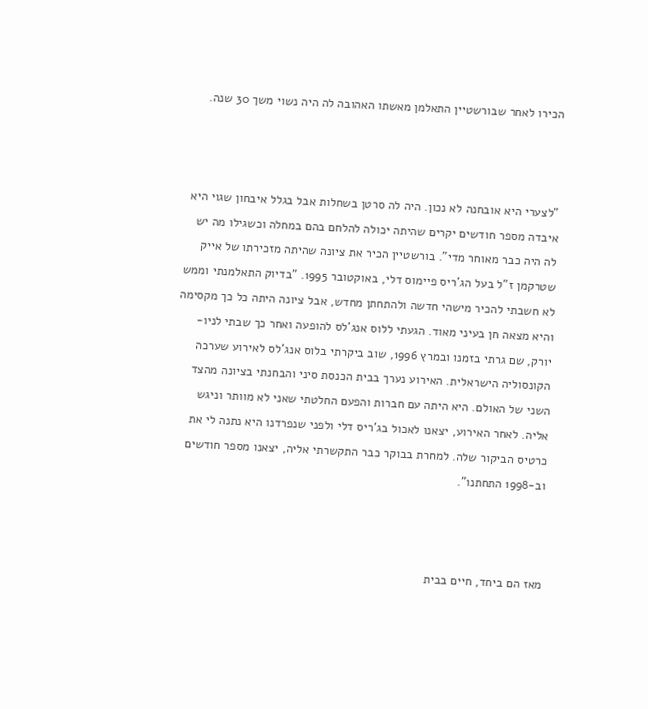הכירו לאחר שבורשטיין התאלמן מאשתו האהובה לה היה נשוי משך 30 שנה.



"לצערי היא אובחנה לא נכון. היה לה סרטן בשחלות אבל בגלל איבחון שגוי היא איבדה מספר חודשים יקרים שהיתה יכולה להלחם בהם במחלה וכשגילו מה יש לה היה כבר מאוחר מדי". בורשטיין הכיר את ציונה שהיתה מזכירתו של אייק שטרקמן ז"ל בעל הג'ריס פיימוס דלי, באוקטובר 1995. "בדיוק התאלמנתי וממש לא חשבתי להכיר מישהי חדשה ולהתחתן מחדש, אבל ציונה היתה כל כך מקסימה והיא מצאה חן בעיני מאוד. הגעתי ללוס אנג'לס להופעה ואחר כך שבתי לניו-יורק, שם גרתי בזמנו ובמרץ 1996, שוב ביקרתי בלוס אנג'לס לאירוע שערכה הקונסוליה הישראלית. האירוע נערך בבית הכנסת סיני והבחנתי בציונה מהצד השני של האולם. היא היתה עם חברות והפעם החלטתי שאני לא מוותר וניגש אליה. לאחר האירוע, יצאנו לאכול בג'ריס דלי ולפני שנפרדנו היא נתנה לי את כרטיס הביקור שלה. למחרת בבוקר כבר התקשרתי אליה, יצאנו מספר חודשים וב-1998 התחתנו".



מאז הם ביחד, חיים בבית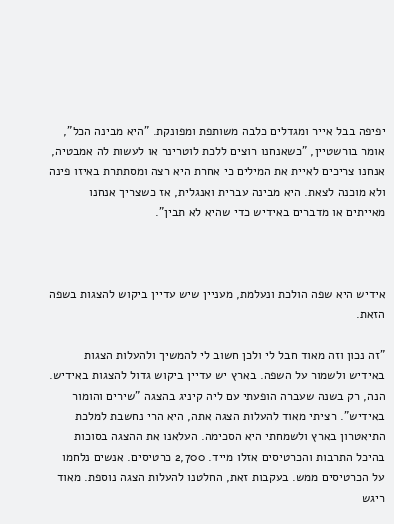יפיפה בבל אייר ומגדלים כלבה משותפת ומפונקת. "היא מבינה הכל", אומר בורשטיין, "כשאנחנו רוצים ללכת לוטרינר או לעשות לה אמבטיה, אנחנו צריכים לאיית את המילים כי אחרת היא רצה ומסתתרת באיזו פינה ולא מוכנה לצאת. היא מבינה עברית ואנגלית, אז כשצריך אנחנו מאייתים או מדברים באידיש כדי שהיא לא תבין".



אידיש היא שפה הולכת ונעלמת, מעניין שיש עדיין ביקוש להצגות בשפה הזאת.

"זה נכון וזה מאוד חבל לי ולכן חשוב לי להמשיך ולהעלות הצגות באידיש ולשמור על השפה. בארץ יש עדיין ביקוש גדול להצגות באידיש. הנה, רק בשנה שעברה הופעתי עם ליה קיניג בהצגה "שירים והומור באידיש". רציתי מאוד להעלות הצגה אתה, היא הרי נחשבת למלכת התיאטרון בארץ ולשמחתי היא הסכימה. העלאנו את ההצגה בסוכות בהיכל התרבות והכרטיסים אזלו מייד. 2,700 כרטיסים. אנשים נלחמו על הכרטיסים ממש. בעקבות זאת, החלטנו להעלות הצגה נוספת. מאוד ריגש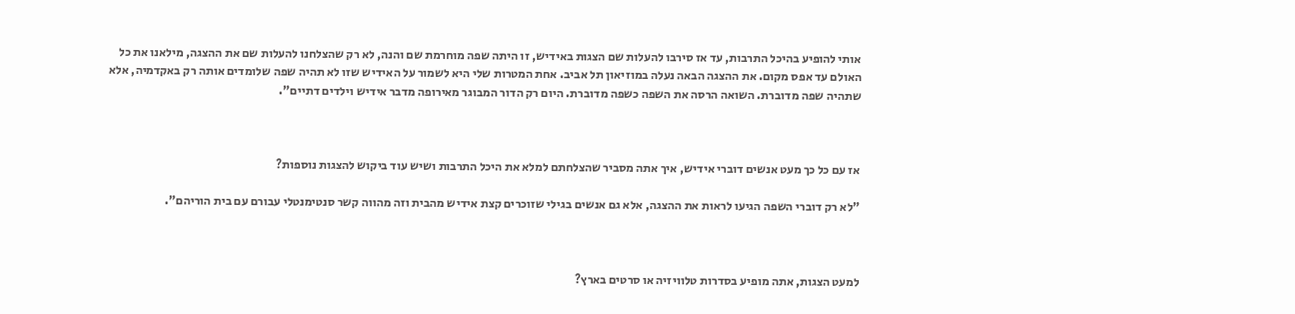אותי להופיע בהיכל התרבות, עד אז סירבו להעלות שם הצגות באידיש, זו היתה שפה מוחרמת שם והנה, לא רק שהצלחנו להעלות שם את ההצגה, מילאנו את כל האולם עד אפס מקום. את ההצגה הבאה נעלה במוזיאון תל אביב. אחת המטרות שלי היא לשמור על האידיש שזו לא תהיה שפה שלומדים אותה רק באקדמיה, אלא שתהיה שפה מדוברת. השואה הרסה את השפה כשפה מדוברת. היום רק הדור המבוגר מאירופה מדבר אידיש וילדים דתיים".



אז עם כל כך מעט אנשים דוברי אידיש, איך אתה מסביר שהצלחתם למלא את היכל התרבות ושיש עוד ביקוש להצגות נוספות?

"לא רק דוברי השפה הגיעו לראות את ההצגה, אלא גם אנשים בגילי שזוכרים קצת אידיש מהבית וזה מהווה קשר סנטימנטלי עבורם עם בית הוריהם".



למעט הצגות, אתה מופיע בסדרות טלוויזיה או סרטים בארץ?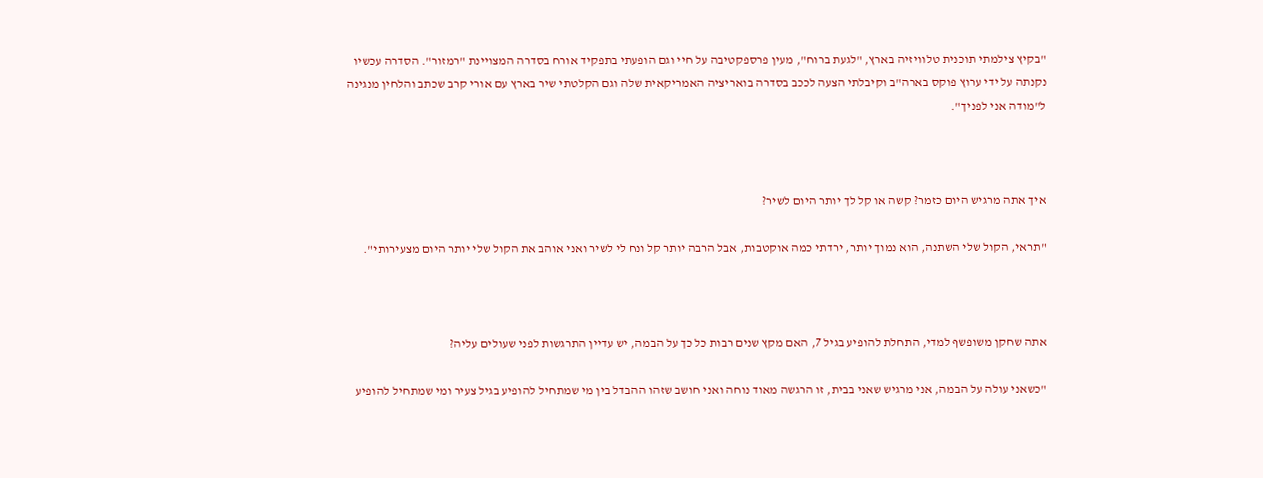"בקיץ צילמתי תוכנית טלוויזיה בארץ, "לגעת ברוח", מעין פרספקטיבה על חיי וגם הופעתי בתפקיד אורח בסדרה המצויינת "רמזור". הסדרה עכשיו נקנתה על ידי ערוץ פוקס בארה"ב וקיבלתי הצעה לככב בסדרה בואריציה האמריקאית שלה וגם הקלטתי שיר בארץ עם אורי קרב שכתב והלחין מנגינה ל"מודה אני לפניך".



איך אתה מרגיש היום כזמר? קשה או קל לך יותר היום לשיר?

"תראי, הקול שלי השתנה, הוא נמוך יותר, ירדתי כמה אוקטבות, אבל הרבה יותר קל ונח לי לשיר ואני אוהב את הקול שלי יותר היום מצעירותי".



אתה שחקן משופשף למדי, התחלת להופיע בגיל 7, האם מקץ שנים רבות כל כך על הבמה, יש עדיין התרגשות לפני שעולים עליה?

"כשאני עולה על הבמה, אני מרגיש שאני בבית, זו הרגשה מאוד נוחה ואני חושב שזהו ההבדל בין מי שמתחיל להופיע בגיל צעיר ומי שמתחיל להופיע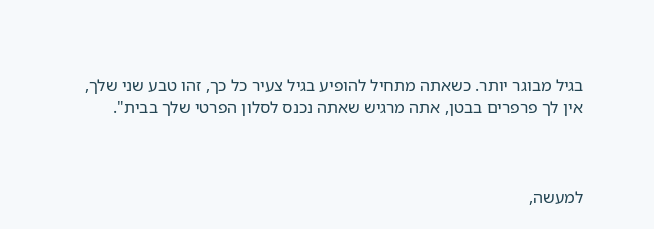בגיל מבוגר יותר. כשאתה מתחיל להופיע בגיל צעיר כל כך, זהו טבע שני שלך, אין לך פרפרים בבטן, אתה מרגיש שאתה נכנס לסלון הפרטי שלך בבית".



למעשה,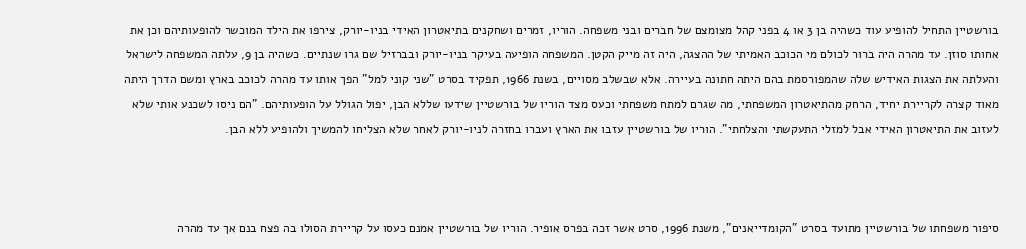בורשטיין התחיל להופיע עוד כשהיה בן 3 או 4 בפני קהל מצומצם של חברים ובני משפחה. הוריו, זמרים ושחקנים בתיאטרון האידי בניו-יורק, צירפו את הילד המוכשר להופעותיהם וכן את אחותו סוזן. עד מהרה היה ברור לכולם מי הכוכב האמיתי של ההצגה, היה זה מייק הקטן. המשפחה הופיעה בעיקר בניו-יורק ובברזיל שם גרו שנתיים. כשהיה בן 9, עלתה המשפחה לישראל והעלתה את הצגות האידיש שלה שהמפורסמת בהם היתה חתונה בעיירה. אלא שבשלב מסויים, בשנת 1966, תפקיד בסרט "שני קוני למל" הפך אותו עד מהרה לכוכב בארץ ומשם הדרך היתה מאוד קצרה לקריירת יחיד, הרחק מהתיאטרון המשפחתי, מה שגרם למתח משפחתי וכעס מצד הוריו של בורשטיין שידעו שללא הבן, יפול הגולל על הופעותיהם. "הם ניסו לשכנע אותי שלא לעזוב את התיאטרון האידי אבל למזלי התעקשתי והצלחתי". הוריו של בורשטיין עזבו את הארץ ועברו בחזרה לניו-יורק לאחר שלא הצליחו להמשיך ולהופיע ללא הבן.



סיפור משפחתו של בורשטיין מתועד בסרט "הקומדייאנים", משנת 1996, סרט אשר זכה בפרס אופיר. הוריו של בורשטיין אמנם כעסו על קריירת הסולו בה פצח בנם אך עד מהרה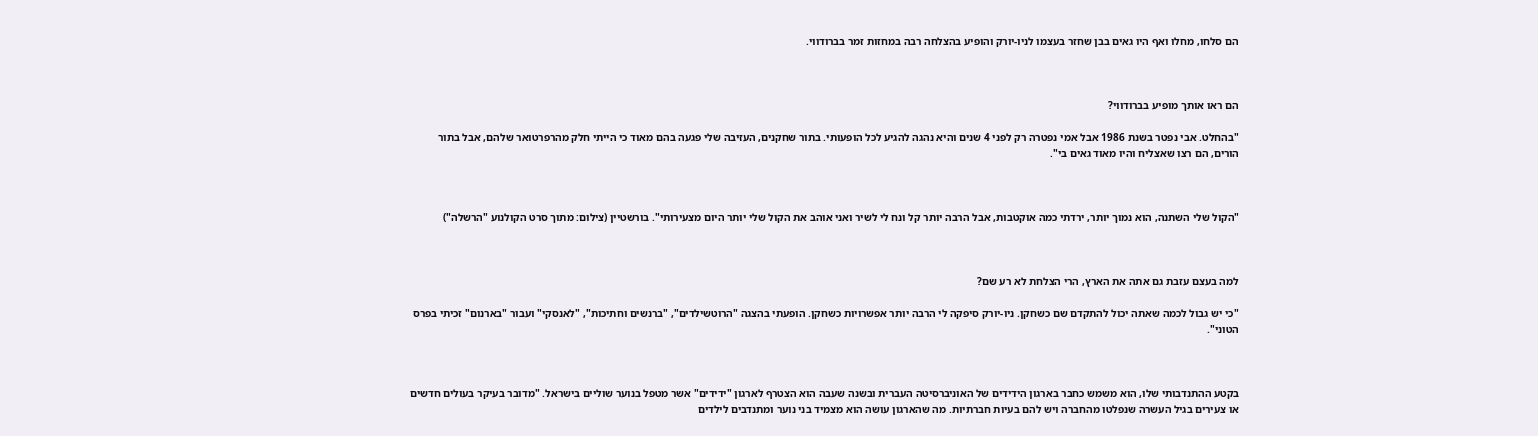הם סלחו, מחלו ואף היו גאים בבן שחזר בעצמו לניו-יורק והופיע בהצלחה רבה במחזות זמר בברודווי.



הם ראו אותך מופיע בברודווי?

"בהחלט. אבי נפטר בשנת 1986 אבל אמי נפטרה רק לפני 4 שנים והיא נהגה להגיע לכל הופעותי. בתור שחקנים, העזיבה שלי פגעה בהם מאוד כי הייתי חלק מהרפרטואר שלהם, אבל בתור הורים, הם רצו שאצליח והיו מאוד גאים בי".



"הקול שלי השתנה, הוא נמוך יותר, ירדתי כמה אוקטבות, אבל הרבה יותר קל ונח לי לשיר ואני אוהב את הקול שלי יותר היום מצעירותי". בורשטיין (צילום: מתוך סרט הקולנוע "הרשלה")



למה בעצם עזבת גם אתה את הארץ, הרי הצלחת לא רע שם?

"כי יש גבול לכמה שאתה יכול להתקדם שם כשחקן. ניו-יורק סיפקה לי הרבה יותר אפשרויות כשחקן. הופעתי בהצגה "הרוטשילדים", "ברנשים וחתיכות", "לאנסקי" ועבור "בארנום" זכיתי בפרס הטוני".



בקטע ההתנדבותי שלו, הוא משמש כחבר בארגון הידידים של האוניברסיטה העברית ובשנה שעבה הוא הצטרף לארגון "ידידים" אשר מטפל בנוער שוליים בישראל. "מדובר בעיקר בעולים חדשים או צעירים בגיל העשרה שנפלטו מהחברה ויש להם בעיות חברתיות. מה שהארגון עושה הוא מצמיד בני נוער ומתנדבים לילדים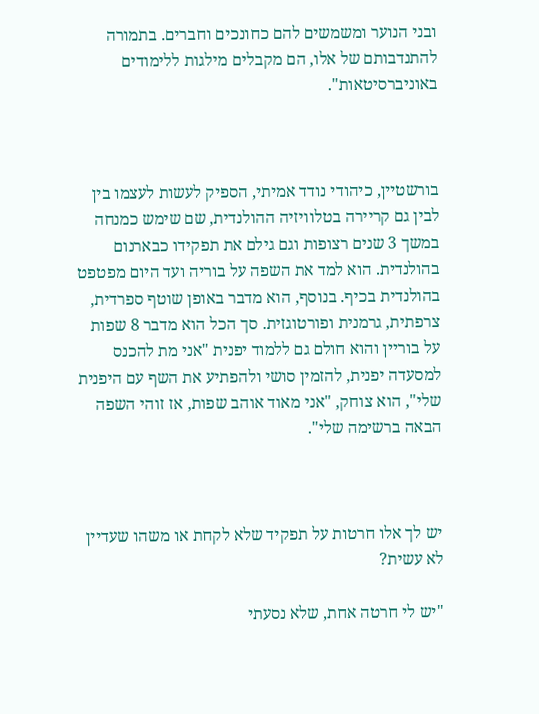ובני הנוער ומשמשים להם כחונכים וחברים. בתמורה להתנדבותם של אלו, הם מקבלים מילגות ללימודים באוניברסיטאות".



בורשטיין, כיהודי נודד אמיתי, הספיק לעשות לעצמו בין לבין גם קריירה בטלוויזיה ההולנדית, שם שימש כמנחה במשך 3 שנים רצופות וגם גילם את תפקידו כבארנום בהולנדית. הוא למד את השפה על בוריה ועד היום מפטפט בהולנדית בכיף. בנוסף, הוא מדבר באופן שוטף ספרדית, צרפתית, גרמנית ופורטוגזית. סך הכל הוא מדבר 8 שפות על בוריין והוא חולם גם ללמוד יפנית "אני מת להכנס למסעדה יפנית, להזמין סושי ולהפתיע את השף עם היפנית שלי", הוא צוחק, "אני מאוד אוהב שפות, אז זוהי השפה הבאה ברשימה שלי".



יש לך אלו חרטות על תפקיד שלא לקחת או משהו שעדיין לא עשית?

"יש לי חרטה אחת, שלא נסעתי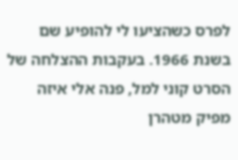לפרס כשהציעו לי להופיע שם בשנת 1966. בעקבות ההצלחה של הסרט קוני למל, פנה אלי איזה מפיק מטהרן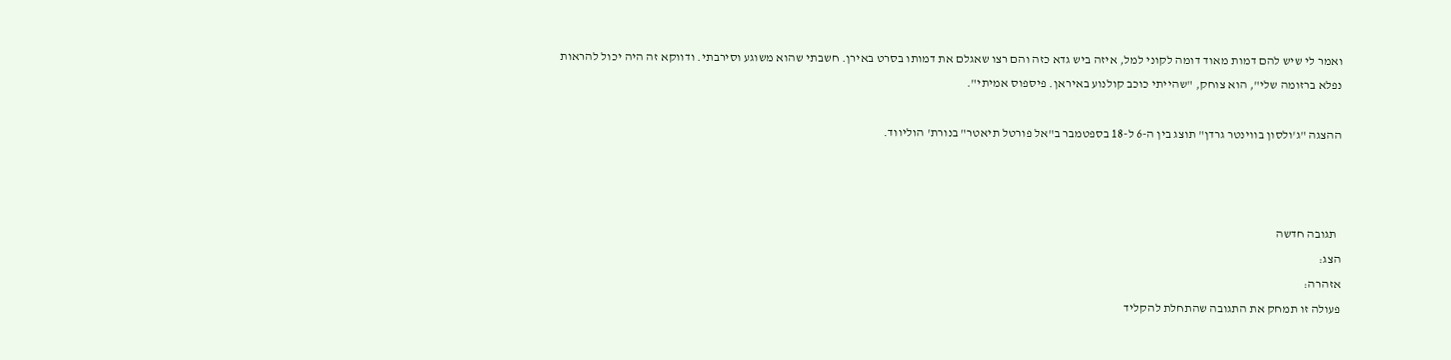ואמר לי שיש להם דמות מאוד דומה לקוני למל, איזה ביש גדא כזה והם רצו שאגלם את דמותו בסרט באירן. חשבתי שהוא משוגע וסירבתי. ודווקא זה היה יכול להראות נפלא ברזומה שלי", הוא צוחק, "שהייתי כוכב קולנוע באיראן. פיספוס אמיתי".

ההצגה "ג'ולסון בווינטר גרדן" תוצג בין ה-6 ל-18 בספטמבר ב"אל פורטל תיאטר" בנורת' הוליווד.



  תגובה חדשה
הצג:
אזהרה:
פעולה זו תמחק את התגובה שהתחלת להקליד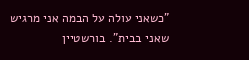"כשאני עולה על הבמה אני מרגיש שאני בבית". בורשטיין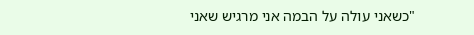"כשאני עולה על הבמה אני מרגיש שאני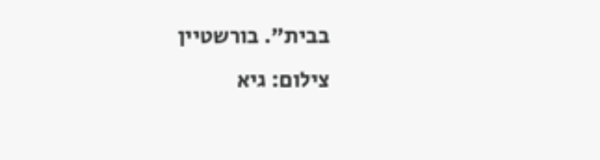בבית". בורשטיין
צילום: גיא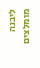ליבנה
מומלצים